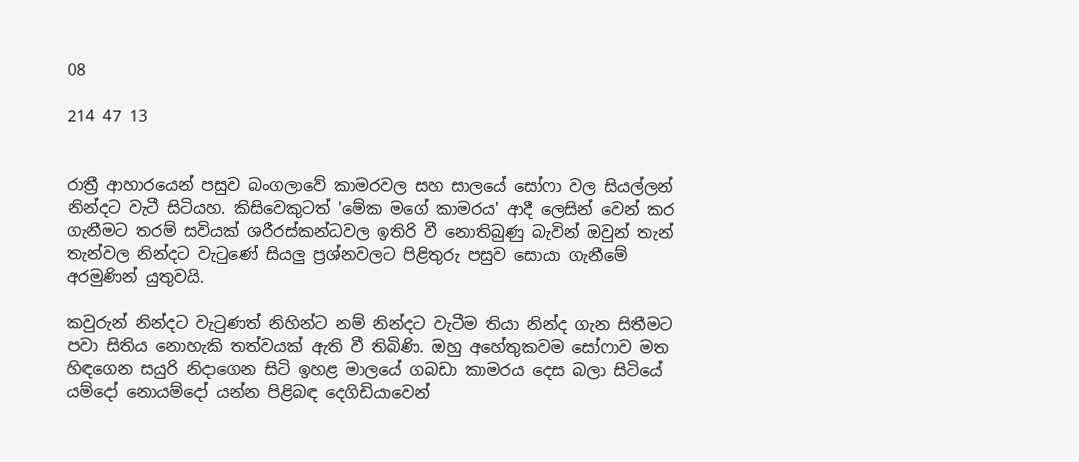08

214 47 13


රාත්‍රී ආහාරයෙන් පසුව බංගලාවේ කාමරවල සහ සාලයේ සෝෆා වල සියල්ලන් නින්දට වැටී සිටියහ. කිසිවෙකුටත් 'මේක මගේ කාමරය' ආදී ලෙසින් වෙන් කර ගැනීමට තරම් සවියක් ශරීරස්කන්ධවල ඉතිරි වී නොතිබුණු බැවින් ඔවුන් තැන් තැන්වල නින්දට වැටුණේ සියලු ප්‍රශ්නවලට පිළිතුරු පසුව සොයා ගැනීමේ අරමුණින් යුතුවයි.

කවුරුන් නින්දට වැටුණත් නිහින්ට නම් නින්දට වැටීම තියා නින්ද ගැන සිතීමට පවා සිතිය නොහැකි තත්වයක් ඇති වී තිබිණි. ඔහු අහේතුකවම සෝෆාව මත හිඳගෙන සයුරි නිදාගෙන සිටි ඉහළ මාලයේ ගබඩා කාමරය දෙස බලා සිටියේ යම්දෝ නොයම්දෝ යන්න පිළිබඳ දෙගිඩියාවෙන්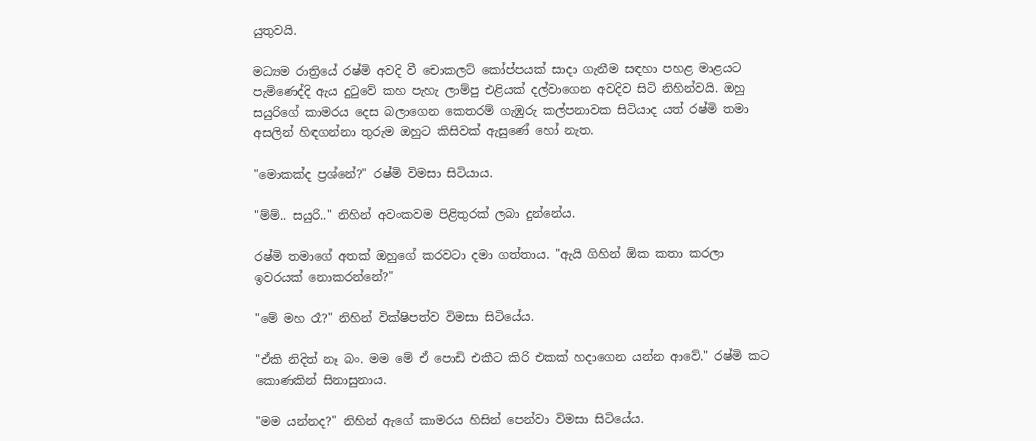යුතුවයි.

මධ්‍යම රාත්‍රියේ රෂ්මි අවදි වී චොකලට් කෝප්පයක් සාදා ගැනීම සඳහා පහළ මාළයට පැමිණෙද්දි ඇය දුටුවේ කහ පැහැ ලාම්පු එළියක් දල්වාගෙන අවදිව සිටි නිහින්වයි. ඔහු සයුරිගේ කාමරය දෙස බලාගෙන කෙතරම් ගැඹුරු කල්පනාවක සිටියාද යත් රෂ්මි තමා අසලින් හිඳගන්නා තුරුම ඔහුට කිසිවක් ඇසුණේ හෝ නැත.

"මොකක්ද ප්‍රශ්නේ?" රෂ්මි විමසා සිටියාය.

"ම්ම්.. සයුරි.." නිහින් අවංකවම පිළිතුරක් ලබා දුන්නේය.

රෂ්මි තමාගේ අතක් ඔහුගේ කරවටා දමා ගත්තාය. "ඇයි ගිහින් ඕක කතා කරලා ඉවරයක් නොකරන්නේ?"

"මේ මහ රෑ?" නිහින් වික්ෂිපත්ව විමසා සිටියේය.

"ඒකි නිදිත් නෑ බං. මම මේ ‌ඒ පොඩි එකීට කිරි එකක් හදාගෙන යන්න ආවේ." රෂ්මි කට කොණකින් සිනාසුනාය.

"මම යන්නද?" නිහින් ඇගේ කාමරය හිසින් පෙන්වා විමසා සිටියේය.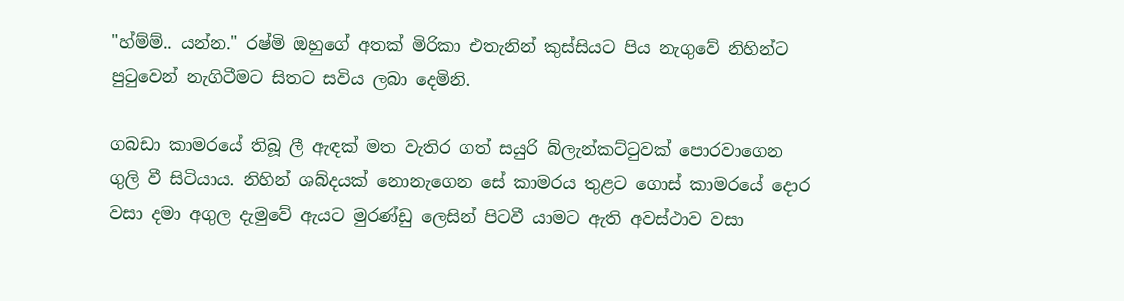"හ්ම්ම්.. යන්න." රෂ්මි ඔහුගේ අතක් මිරිකා එතැනින් කුස්සියට පිය නැගුවේ නිහින්ට පුටුවෙන් නැගිටීමට සිතට සවිය ලබා දෙමිනි.

ගබඩා කාමරයේ තිබූ ලී ඇඳක් මත වැතිර ගත් සයුරි බ්ලැන්කට්ටුවක් පොරවාගෙන ගුලි වී සිටියාය. නිහින් ශබ්දයක් නොනැගෙන සේ කාමරය තුළට ගොස් කාමරයේ දොර වසා දමා අගුල දැමුවේ ඇයට මුරණ්ඩු ලෙසින් පිටවී යාමට ඇති අවස්ථාව වසා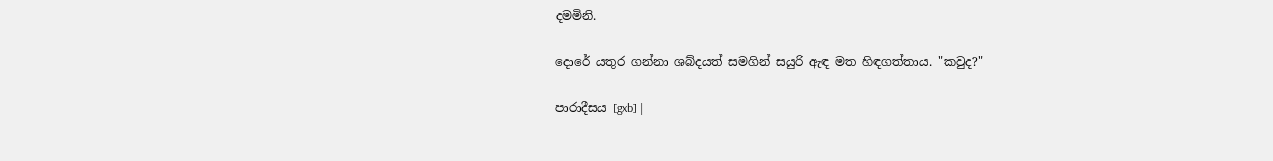දමමිනි.

දොරේ යතුර ගන්නා ශබ්දයත් සමගින් සයුරි ඇඳ මත හිඳගත්තාය. "කවුද?"

පාරාදීසය [gxb] |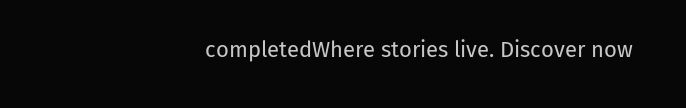completedWhere stories live. Discover now